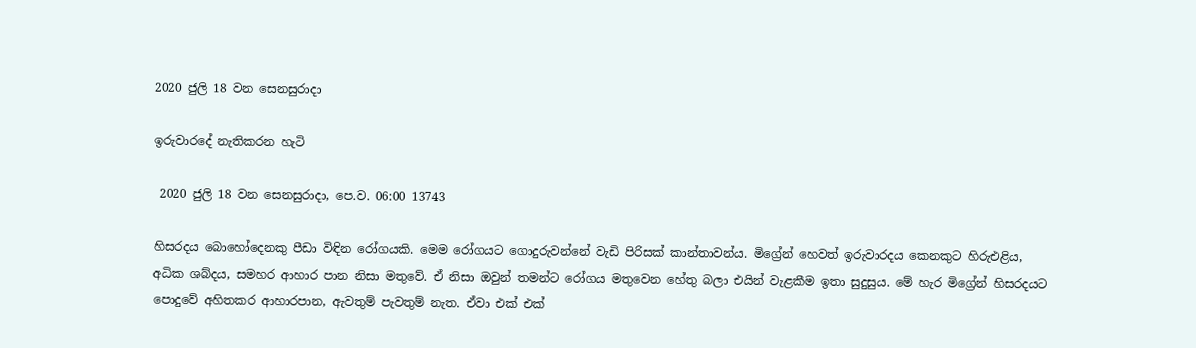2020 ජුලි 18 වන සෙනසුරාදා

ඉරුවාරදේ නැතිකරන හැටි

 2020 ජුලි 18 වන සෙනසුරාදා, පෙ.ව. 06:00 13743

හිසරදය බොහෝදෙනකු පීඩා විඳින රෝගයකි. මෙම රෝගයට ගොදුරුවන්නේ වැඩි පිරිසක් කාන්තාවන්ය. මිග්‍රේන් හෙවත් ඉරුවාරදය කෙනකුට හිරුඑළිය, අධික ශබ්දය, සමහර ආහාර පාන නිසා මතුවේ. ඒ නිසා ඔවුන් තමන්ට රෝගය මතුවෙන හේතු බලා එයින් වැළකීම ඉතා සුදුසුය. මේ හැර මිග්‍රේන් හිසරදයට පොදුවේ අහිතකර ආහාරපාන, ඇවතුම් පැවතුම් නැත. ඒවා එක් එක්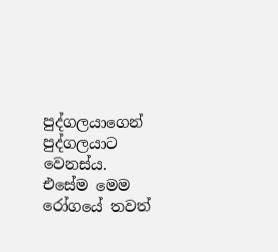පුද්ගලයාගෙන් පුද්ගලයාට වෙනස්ය. එසේම මෙම රෝගයේ තවත්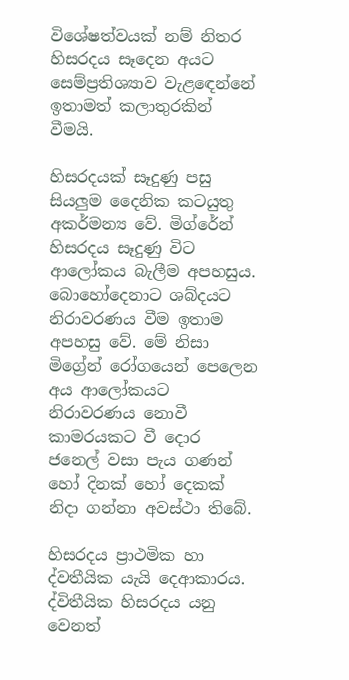විශේෂත්වයක් නම් නිතර හිසරදය සෑදෙන අයට සෙම්ප්‍රතිශ්‍යාව වැළඳෙන්නේ ඉතාමත් කලාතුරකින් වීමයි.

හිසරදයක් සෑදුණු පසු සියලුම දෛනික කටයුතු අකර්මන්‍ය වේ. මිග්රේන් හිසරදය සෑදුණු විට ආලෝකය බැලීම අපහසුය. බොහෝදෙනාට ශබ්දයට නිරාවරණය වීම ඉතාම අපහසු වේ. මේ නිසා මිග්‍රේන් රෝගයෙන් පෙලෙන අය ආලෝකයට නිරාවරණය නොවී කාමරයකට වී දොර ජනෙල් වසා පැය ගණන් හෝ දිනක් හෝ දෙකක් නිදා ගන්නා අවස්ථා තිබේ.

හිසරදය ප්‍රාථමික හා ද්වතීයික යැයි දෙආකාරය. ද්විතීයික හිසරදය යනු වෙනත්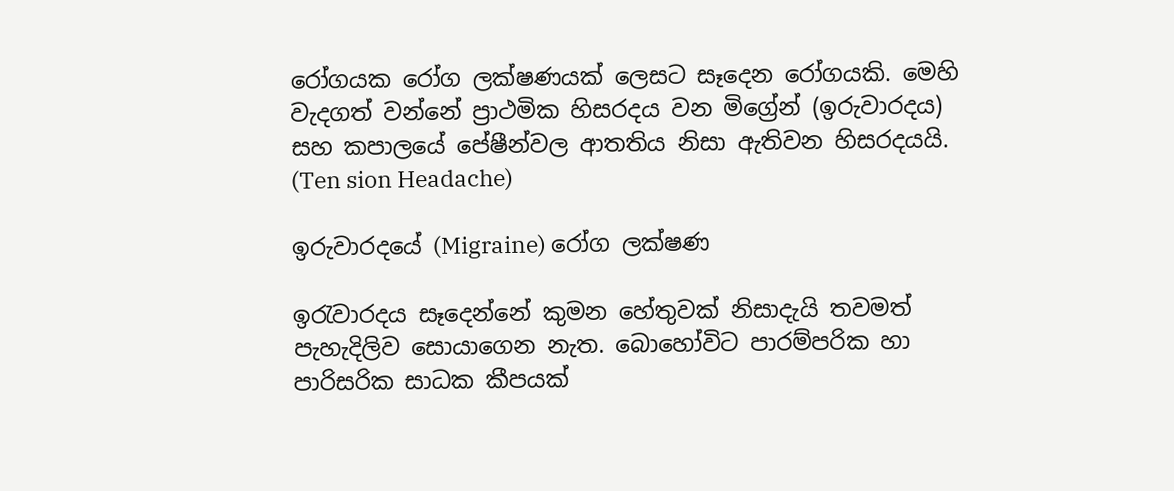රෝගයක රෝග ලක්ෂණයක් ලෙසට සෑදෙන රෝගයකි. මෙහි වැදගත් වන්නේ ප්‍රාථමික හිසරදය වන මිග්‍රේන් (ඉරුවාරදය) සහ කපාලයේ පේෂීන්වල ආතතිය නිසා ඇතිවන හිසරදයයි. (Ten sion Headache)

ඉරුවාරදයේ (Migraine) රෝග ලක්ෂණ

ඉරැවාරදය සෑදෙන්නේ කුමන හේතුවක් නිසාදැයි තවමත් පැහැදිලිව සොයාගෙන නැත. බොහෝවිට පාරම්පරික හා පාරිසරික සාධක කීපයක්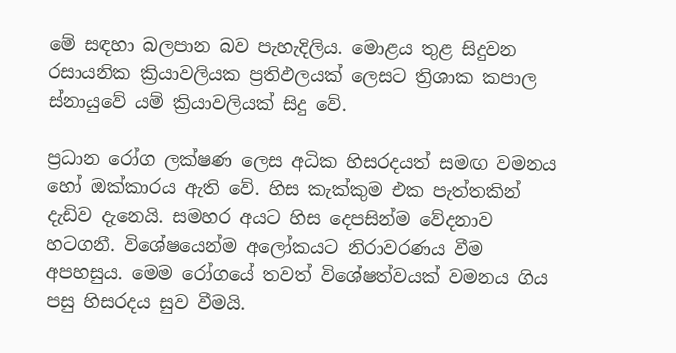මේ සඳහා බලපාන බව පැහැදිලිය. මොළය තුළ සිදුවන රසායනික ක්‍රියාවලියක ප්‍රතිඵලයක් ලෙසට ත්‍රිශාක කපාල ස්නායුවේ යම් ක්‍රියාවලියක් සිදු වේ.

ප්‍රධාන රෝග ලක්ෂණ ලෙස අධික හිසරදයත් සමඟ වමනය හෝ ඔක්කාරය ඇති වේ. හිස කැක්කුම එක පැත්තකින් දැඩිව දැනෙයි. සමහර අයට හිස දෙපසින්ම වේදනාව හටගනී. විශේෂයෙන්ම අලෝකයට නිරාවරණය වීම අපහසුය. මෙම රෝගයේ තවත් විශේෂත්වයක් වමනය ගිය පසු හිසරදය සුව වීමයි.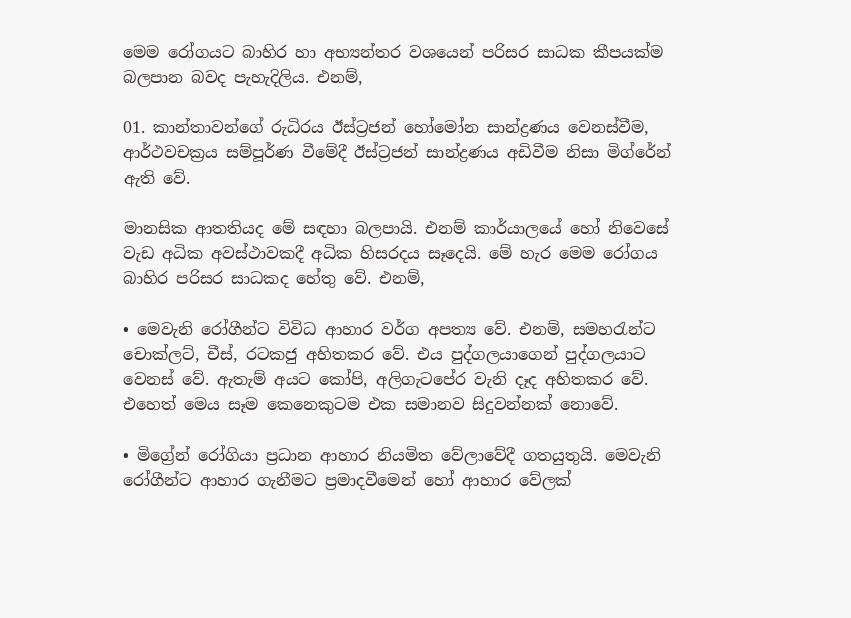මෙම රෝගයට බාහිර හා අභ්‍යන්තර වශයෙන් පරිසර සාධක කීපයක්ම බලපාන බවද පැහැදිලිය. එනම්,

01. කාන්තාවන්ගේ රුධිරය ඊස්ට්‍රජන් හෝමෝන සාන්ද්‍රණය වෙනස්වීම, ආර්ථවචක්‍රය සම්පූර්ණ වීමේදී ඊස්ට්‍රජන් සාන්ද්‍රණය අඩිවීම නිසා මිග්රේන් ඇති වේ.

මානසික ආතතියද මේ සඳහා බලපායි. එනම් කාර්යාලයේ හෝ නිවෙසේ වැඩ අධික අවස්ථාවකදී අධික හිසරදය සෑදෙයි. මේ හැර මෙම රෝගය බාහිර පරිසර සාධකද හේතු වේ. එනම්,

• මෙවැනි රෝගීන්ට විවිධ ආහාර වර්ග අපත්‍ය වේ. එනම්, සමහරැන්ට චොක්ලට්, චීස්, රටකජු අහිතකර වේ. එය පුද්ගලයාගෙන් පුද්ගලයාට වෙනස් වේ. ඇතැම් අයට කෝපි, අලිගැටපේර වැනි දෑද අහිතකර වේ. එහෙත් මෙය සෑම කෙනෙකුටම එක සමානව සිදුවන්නක් නොවේ.

• මිග්‍රේන් රෝගියා ප්‍රධාන ආහාර නියමිත වේලාවේදී ගතයුතුයි. මෙවැනි රෝගීන්ට ආහාර ගැනීමට ප්‍රමාදවීමෙන් හෝ ආහාර වේලක්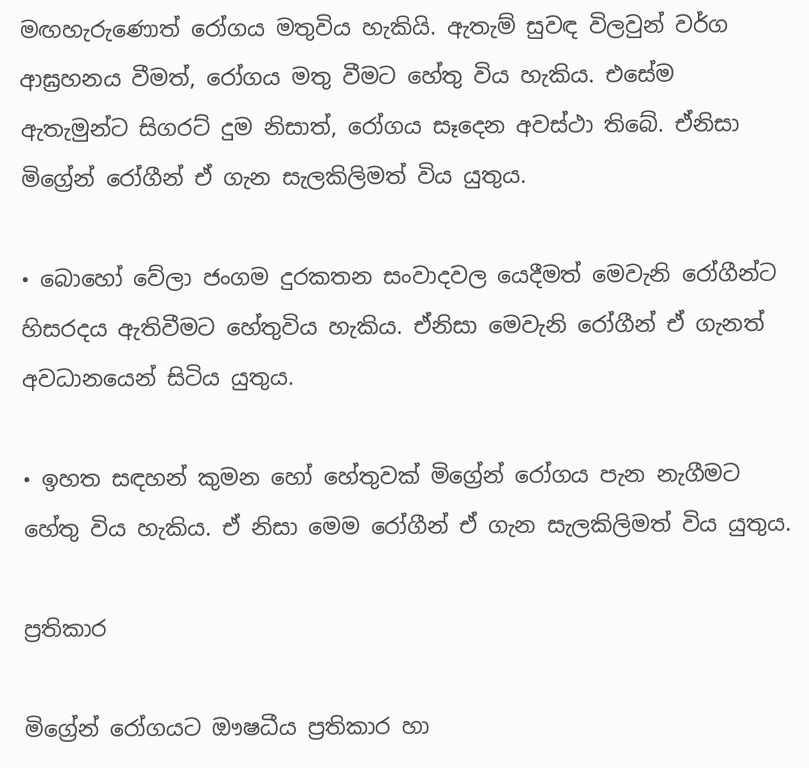මඟහැරුණොත් රෝගය මතුවිය හැකියි. ඇතැම් සුවඳ විලවුන් වර්ග ආඝ්‍රහනය වීමත්, රෝගය මතු වීමට හේතු විය හැකිය. එසේම ඇතැමුන්ට සිගරට් දුම නිසාත්, රෝගය සෑදෙන අවස්ථා තිබේ. ඒනිසා මිග්‍රේන් රෝගීන් ඒ ගැන සැලකිලිමත් විය යුතුය.

• බොහෝ වේලා ජංගම දුරකතන සංවාදවල යෙදීමත් මෙවැනි රෝගීන්ට හිසරදය ඇතිවීමට හේතුවිය හැකිය. ඒනිසා මෙවැනි රෝගීන් ඒ ගැනත් අවධානයෙන් සිටිය යුතුය.

• ඉහත සඳහන් කුමන හෝ හේතුවක් මිග්‍රේන් රෝගය පැන නැගීමට හේතු විය හැකිය. ඒ නිසා මෙම රෝගීන් ඒ ගැන සැලකිලිමත් විය යුතුය.

ප්‍රතිකාර

මිග්‍රේන් රෝගයට ඖෂධීය ප්‍රතිකාර හා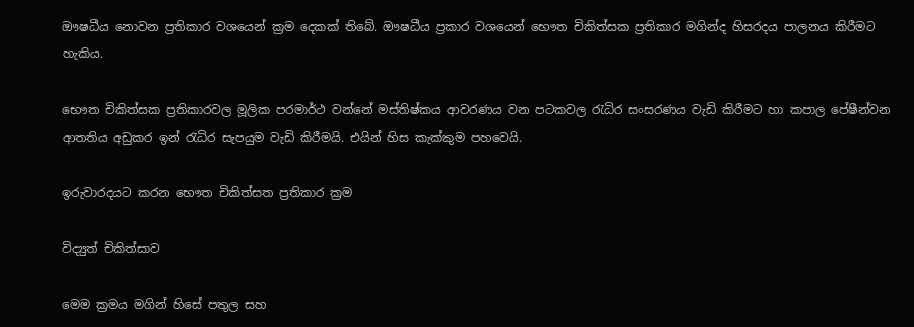ඖෂධීය නොවන ප්‍රතිකාර වශයෙන් ක්‍රම දෙකක් තිබේ. ඖෂධීය ප්‍රකාර වශයෙන් භෞත චිකිත්සක ප්‍රතිකාර මගින්ද හිසරදය පාලනය කිරීමට හැකිය.

භෞත චිකිත්සක ප්‍රතිකාරවල මූලික පරමාර්ථ වන්නේ මස්තිෂ්කය ආවරණය වන පටකවල රැධිර සංසරණය වැඩි කිරීමට හා කපාල පේෂීන්වන ආතතිය අඩුකර ඉන් රැධිර සැපයුම වැඩි කිරීමයි. එයින් හිස කැක්කුම පහවෙයි.

ඉරුවාරදයට කරන භෞත චිකිත්සත ප්‍රතිකාර ක්‍රම

විද්‍යුත් චිකිත්සාව

මෙම ක්‍රමය මගින් හිසේ පතුල සහ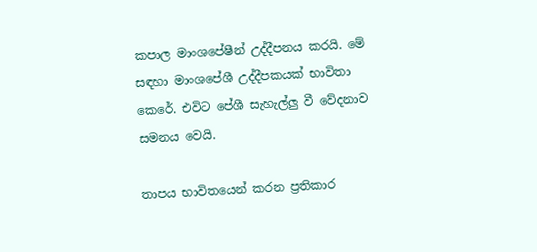කපාල මාංශපේෂීන් උද්දීපනය කරයි. මේ සඳහා මාංශපේශී උද්දීපකයක් භාවිතා කෙරේ. එවිට පේශී සැහැල්ලු වී වේදනාව සමනය වෙයි.

තාපය භාවිතයෙන් කරන ප්‍රතිකාර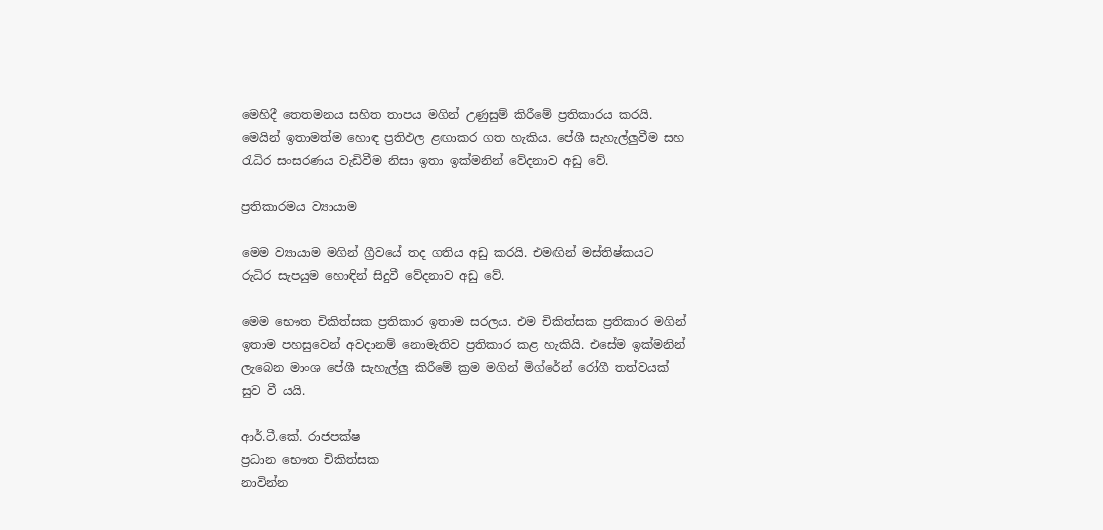මෙහිදී තෙතමනය සහිත තාපය මගින් උණුසුම් කිරීමේ ප්‍රතිකාරය කරයි. මෙයින් ඉතාමත්ම හොඳ ප්‍රතිඵල ළඟාකර ගත හැකිය. පේශී සැහැල්ලුවීම සහ රැධිර සංසරණය වැඩිවීම නිසා ඉතා ඉක්මනින් වේදනාව අඩු වේ.

ප්‍රතිකාරමය ව්‍යායාම

මෙම ව්‍යායාම මගින් ග්‍රීවයේ තද ගතිය අඩු කරයි. එමඟින් මස්තිෂ්කයට රුධිර සැපයුම හොඳින් සිදුවී වේදනාව අඩු වේ.

මෙම භෞත චිකිත්සක ප්‍රතිකාර ඉතාම සරලය. එම චිකිත්සක ප්‍රතිකාර මගින් ඉතාම පහසුවෙන් අවදානම් නොමැතිව ප්‍රතිකාර කළ හැකියි. එසේම ඉක්මනින් ලැබෙන මාංශ පේශී සැහැල්ලු කිරීමේ ක්‍රම මගින් මිග්රේන් රෝගී තත්වයක් සුව වී යයි.

ආර්.ටී.කේ. රාජපක්ෂ
ප්‍රධාන භෞත චිකිත්සක
නාවින්න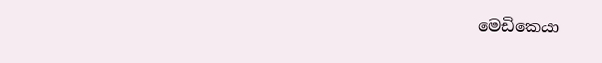මෙඩිකෙයා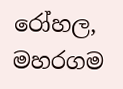රෝහල,
මහරගම